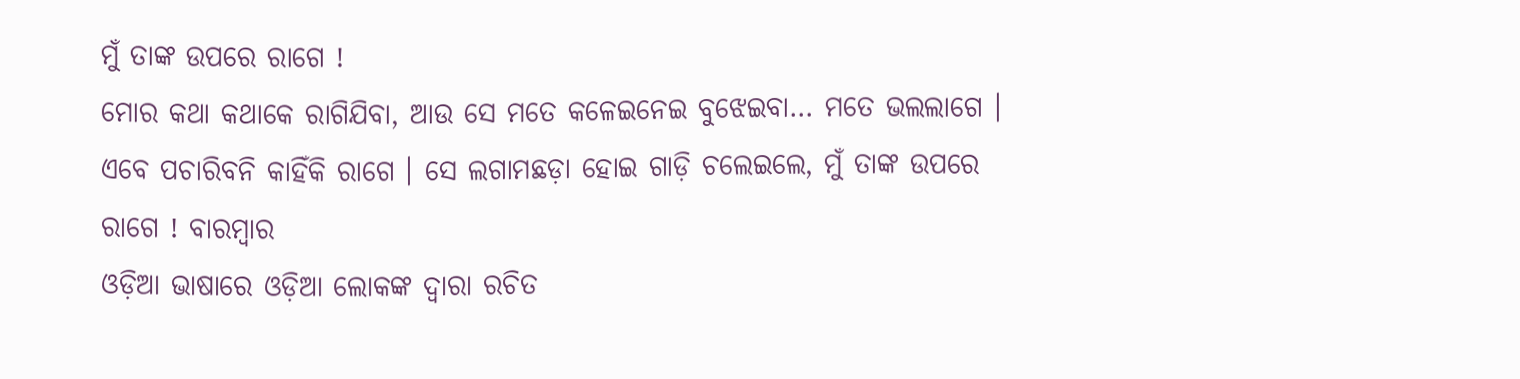ମୁଁ ତାଙ୍କ ଉପରେ ରାଗେ !
ମୋର କଥା କଥାକେ ରାଗିଯିବା, ଆଉ ସେ ମତେ କଳେଇନେଇ ବୁଝେଇବା… ମତେ ଭଲଲାଗେ । ଏବେ ପଚାରିବନି କାହିଁକି ରାଗେ । ସେ ଲଗାମଛଡ଼ା ହୋଇ ଗାଡ଼ି ଚଲେଇଲେ, ମୁଁ ତାଙ୍କ ଉପରେ ରାଗେ ! ବାରମ୍ବାର
ଓଡ଼ିଆ ଭାଷାରେ ଓଡ଼ିଆ ଲୋକଙ୍କ ଦ୍ୱାରା ରଚିତ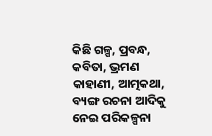କିଛି ଗଳ୍ପ, ପ୍ରବନ୍ଧ, କବିତା, ଭ୍ରମଣ କାହାଣୀ, ଆତ୍ମକଥା, ବ୍ୟଙ୍ଗ ରଚନା ଆଦିକୁ ନେଇ ପରିକଳ୍ପନା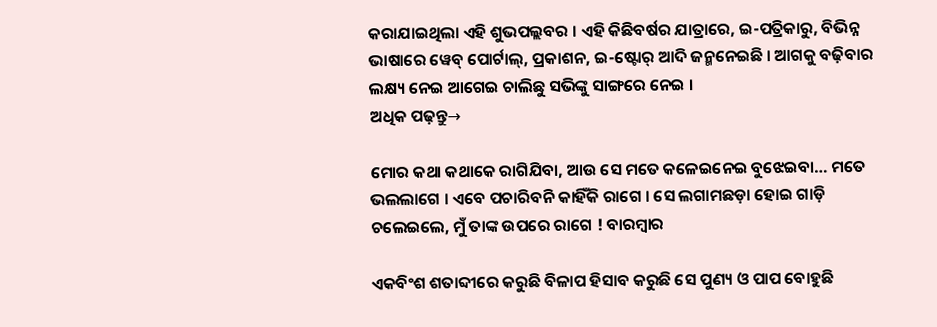କରାଯାଇଥିଲା ଏହି ଶୁଭପଲ୍ଲବର । ଏହି କିଛିବର୍ଷର ଯାତ୍ରାରେ, ଇ-ପତ୍ରିକାରୁ, ବିଭିନ୍ନ ଭାଷାରେ ୱେବ୍ ପୋର୍ଟାଲ୍, ପ୍ରକାଶନ, ଇ-ଷ୍ଟୋର୍ ଆଦି ଜନ୍ମନେଇଛି । ଆଗକୁ ବଢ଼ିବାର ଲକ୍ଷ୍ୟ ନେଇ ଆଗେଇ ଚାଲିଛୁ ସଭିଙ୍କୁ ସାଙ୍ଗରେ ନେଇ ।
ଅଧିକ ପଢ଼ନ୍ତୁ→

ମୋର କଥା କଥାକେ ରାଗିଯିବା, ଆଉ ସେ ମତେ କଳେଇନେଇ ବୁଝେଇବା… ମତେ ଭଲଲାଗେ । ଏବେ ପଚାରିବନି କାହିଁକି ରାଗେ । ସେ ଲଗାମଛଡ଼ା ହୋଇ ଗାଡ଼ି ଚଲେଇଲେ, ମୁଁ ତାଙ୍କ ଉପରେ ରାଗେ ! ବାରମ୍ବାର

ଏକବିଂଶ ଶତାବ୍ଦୀରେ କରୁଛି ବିଳାପ ହିସାବ କରୁଛି ସେ ପୁଣ୍ୟ ଓ ପାପ ବୋହୁଛି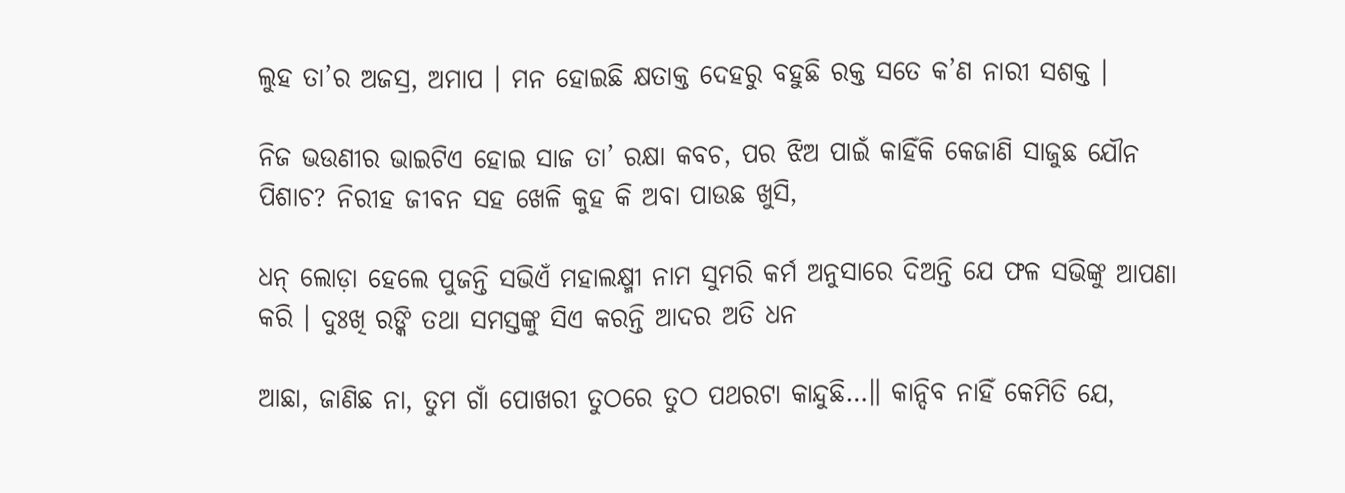ଲୁହ ତା’ର ଅଜସ୍ର, ଅମାପ । ମନ ହୋଇଛି କ୍ଷତାକ୍ତ ଦେହରୁ ବହୁଛି ରକ୍ତ ସତେ କ’ଣ ନାରୀ ସଶକ୍ତ ।

ନିଜ ଭଉଣୀର ଭାଇଟିଏ ହୋଇ ସାଜ ତା’ ରକ୍ଷା କବଚ, ପର ଝିଅ ପାଇଁ କାହିଁକି କେଜାଣି ସାଜୁଛ ଯୌନ ପିଶାଚ? ନିରୀହ ଜୀବନ ସହ ଖେଳି କୁହ କି ଅବା ପାଉଛ ଖୁସି,

ଧନ୍ ଲୋଡ଼ା ହେଲେ ପୁଜନ୍ତି ସଭିଏଁ ମହାଲକ୍ଷ୍ମୀ ନାମ ସୁମରି କର୍ମ ଅନୁସାରେ ଦିଅନ୍ତି ଯେ ଫଳ ସଭିଙ୍କୁ ଆପଣା କରି । ଦୁଃଖି ରଙ୍କି ତଥା ସମସ୍ତଙ୍କୁ ସିଏ କରନ୍ତି ଆଦର ଅତି ଧନ

ଆଛା, ଜାଣିଛ ନା, ତୁମ ଗାଁ ପୋଖରୀ ତୁଠରେ ତୁଠ ପଥରଟା କାନ୍ଦୁଛି…॥ କାନ୍ଦିବ ନାହିଁ କେମିତି ଯେ,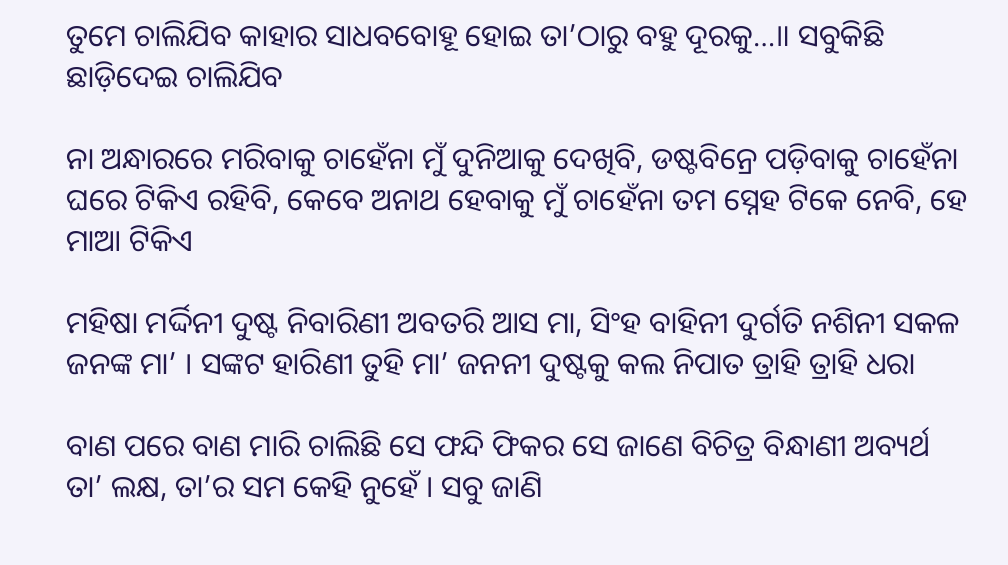ତୁମେ ଚାଲିଯିବ କାହାର ସାଧବବୋହୂ ହୋଇ ତା’ଠାରୁ ବହୁ ଦୂରକୁ…॥ ସବୁକିଛି ଛାଡ଼ିଦେଇ ଚାଲିଯିବ

ନା ଅନ୍ଧାରରେ ମରିବାକୁ ଚାହେଁନା ମୁଁ ଦୁନିଆକୁ ଦେଖିବି, ଡଷ୍ଟବିନ୍ରେ ପଡ଼ିବାକୁ ଚାହେଁନା ଘରେ ଟିକିଏ ରହିବି, କେବେ ଅନାଥ ହେବାକୁ ମୁଁ ଚାହେଁନା ତମ ସ୍ନେହ ଟିକେ ନେବି, ହେ ମାଆ ଟିକିଏ

ମହିଷା ମର୍ଦ୍ଦିନୀ ଦୁଷ୍ଟ ନିବାରିଣୀ ଅବତରି ଆସ ମା, ସିଂହ ବାହିନୀ ଦୁର୍ଗତି ନଶିନୀ ସକଳ ଜନଙ୍କ ମା’ । ସଙ୍କଟ ହାରିଣୀ ତୁହି ମା’ ଜନନୀ ଦୁଷ୍ଟକୁ କଲ ନିପାତ ତ୍ରାହି ତ୍ରାହି ଧରା

ବାଣ ପରେ ବାଣ ମାରି ଚାଲିଛି ସେ ଫନ୍ଦି ଫିକର ସେ ଜାଣେ ବିଚିତ୍ର ବିନ୍ଧାଣୀ ଅବ୍ୟର୍ଥ ତା’ ଲକ୍ଷ, ତା’ର ସମ କେହି ନୁହେଁ । ସବୁ ଜାଣି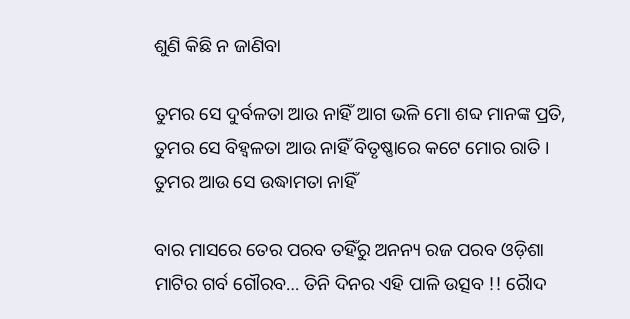ଶୁଣି କିଛି ନ ଜାଣିବା

ତୁମର ସେ ଦୁର୍ବଳତା ଆଉ ନାହିଁ ଆଗ ଭଳି ମୋ ଶବ୍ଦ ମାନଙ୍କ ପ୍ରତି, ତୁମର ସେ ବିହ୍ୱଳତା ଆଉ ନାହିଁ ବିତୃଷ୍ଣାରେ କଟେ ମୋର ରାତି । ତୁମର ଆଉ ସେ ଉଦ୍ଧାମତା ନାହିଁ

ବାର ମାସରେ ତେର ପରବ ତହିଁରୁ ଅନନ୍ୟ ରଜ ପରବ ଓଡ଼ିଶା ମାଟିର ଗର୍ବ ଗୌରବ… ତିନି ଦିନର ଏହି ପାଳି ଉତ୍ସବ !! ରୋୖଦ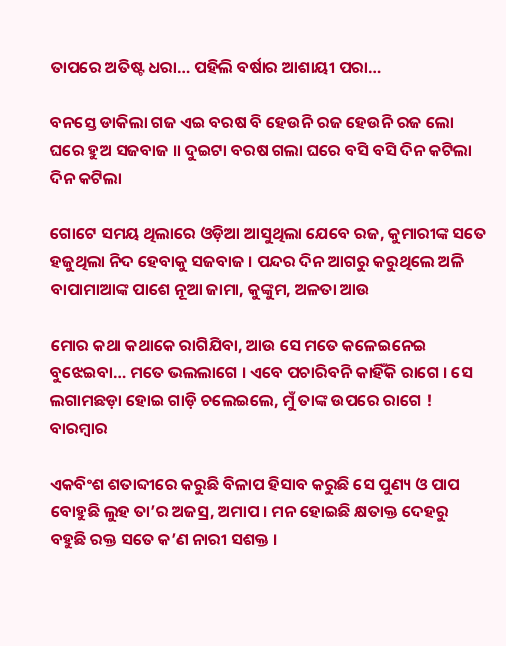ତାପରେ ଅତିଷ୍ଟ ଧରା… ପହିଲି ବର୍ଷାର ଆଶାୟୀ ପରା…

ବନସ୍ତେ ଡାକିଲା ଗଜ ଏଇ ବରଷ ବି ହେଉନି ରଜ ହେଉନି ରଜ ଲୋ ଘରେ ହୁଅ ସଜବାଜ ॥ ଦୁଇଟା ବରଷ ଗଲା ଘରେ ବସି ବସି ଦିନ କଟିଲା ଦିନ କଟିଲା

ଗୋଟେ ସମୟ ଥିଲାରେ ଓଡ଼ିଆ ଆସୁଥିଲା ଯେବେ ରଜ, କୁମାରୀଙ୍କ ସତେ ହଜୁଥିଲା ନିଦ ହେବାକୁ ସଜବାଜ । ପନ୍ଦର ଦିନ ଆଗରୁ କରୁଥିଲେ ଅଳି ବାପାମାଆଙ୍କ ପାଶେ ନୂଆ ଜାମା, କୁଙ୍କୁମ, ଅଳତା ଆଉ

ମୋର କଥା କଥାକେ ରାଗିଯିବା, ଆଉ ସେ ମତେ କଳେଇନେଇ ବୁଝେଇବା… ମତେ ଭଲଲାଗେ । ଏବେ ପଚାରିବନି କାହିଁକି ରାଗେ । ସେ ଲଗାମଛଡ଼ା ହୋଇ ଗାଡ଼ି ଚଲେଇଲେ, ମୁଁ ତାଙ୍କ ଉପରେ ରାଗେ ! ବାରମ୍ବାର

ଏକବିଂଶ ଶତାବ୍ଦୀରେ କରୁଛି ବିଳାପ ହିସାବ କରୁଛି ସେ ପୁଣ୍ୟ ଓ ପାପ ବୋହୁଛି ଲୁହ ତା’ର ଅଜସ୍ର, ଅମାପ । ମନ ହୋଇଛି କ୍ଷତାକ୍ତ ଦେହରୁ ବହୁଛି ରକ୍ତ ସତେ କ’ଣ ନାରୀ ସଶକ୍ତ ।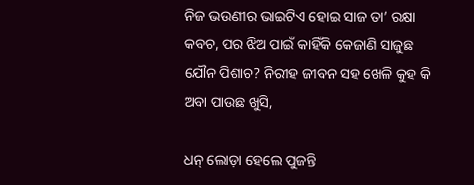ନିଜ ଭଉଣୀର ଭାଇଟିଏ ହୋଇ ସାଜ ତା’ ରକ୍ଷା କବଚ, ପର ଝିଅ ପାଇଁ କାହିଁକି କେଜାଣି ସାଜୁଛ ଯୌନ ପିଶାଚ? ନିରୀହ ଜୀବନ ସହ ଖେଳି କୁହ କି ଅବା ପାଉଛ ଖୁସି,

ଧନ୍ ଲୋଡ଼ା ହେଲେ ପୁଜନ୍ତି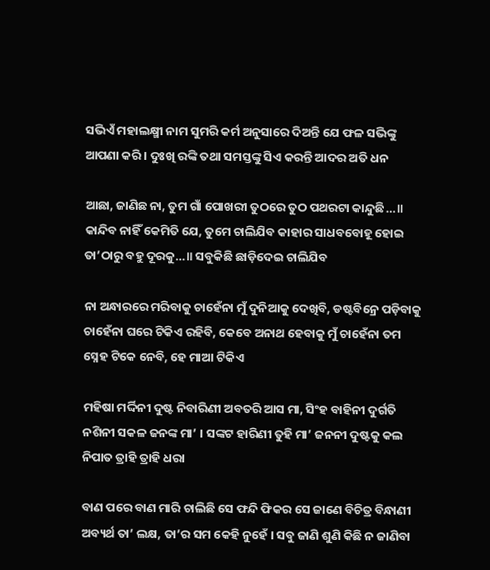ସଭିଏଁ ମହାଲକ୍ଷ୍ମୀ ନାମ ସୁମରି କର୍ମ ଅନୁସାରେ ଦିଅନ୍ତି ଯେ ଫଳ ସଭିଙ୍କୁ ଆପଣା କରି । ଦୁଃଖି ରଙ୍କି ତଥା ସମସ୍ତଙ୍କୁ ସିଏ କରନ୍ତି ଆଦର ଅତି ଧନ

ଆଛା, ଜାଣିଛ ନା, ତୁମ ଗାଁ ପୋଖରୀ ତୁଠରେ ତୁଠ ପଥରଟା କାନ୍ଦୁଛି…॥ କାନ୍ଦିବ ନାହିଁ କେମିତି ଯେ, ତୁମେ ଚାଲିଯିବ କାହାର ସାଧବବୋହୂ ହୋଇ ତା’ଠାରୁ ବହୁ ଦୂରକୁ…॥ ସବୁକିଛି ଛାଡ଼ିଦେଇ ଚାଲିଯିବ

ନା ଅନ୍ଧାରରେ ମରିବାକୁ ଚାହେଁନା ମୁଁ ଦୁନିଆକୁ ଦେଖିବି, ଡଷ୍ଟବିନ୍ରେ ପଡ଼ିବାକୁ ଚାହେଁନା ଘରେ ଟିକିଏ ରହିବି, କେବେ ଅନାଥ ହେବାକୁ ମୁଁ ଚାହେଁନା ତମ ସ୍ନେହ ଟିକେ ନେବି, ହେ ମାଆ ଟିକିଏ

ମହିଷା ମର୍ଦ୍ଦିନୀ ଦୁଷ୍ଟ ନିବାରିଣୀ ଅବତରି ଆସ ମା, ସିଂହ ବାହିନୀ ଦୁର୍ଗତି ନଶିନୀ ସକଳ ଜନଙ୍କ ମା’ । ସଙ୍କଟ ହାରିଣୀ ତୁହି ମା’ ଜନନୀ ଦୁଷ୍ଟକୁ କଲ ନିପାତ ତ୍ରାହି ତ୍ରାହି ଧରା

ବାଣ ପରେ ବାଣ ମାରି ଚାଲିଛି ସେ ଫନ୍ଦି ଫିକର ସେ ଜାଣେ ବିଚିତ୍ର ବିନ୍ଧାଣୀ ଅବ୍ୟର୍ଥ ତା’ ଲକ୍ଷ, ତା’ର ସମ କେହି ନୁହେଁ । ସବୁ ଜାଣି ଶୁଣି କିଛି ନ ଜାଣିବା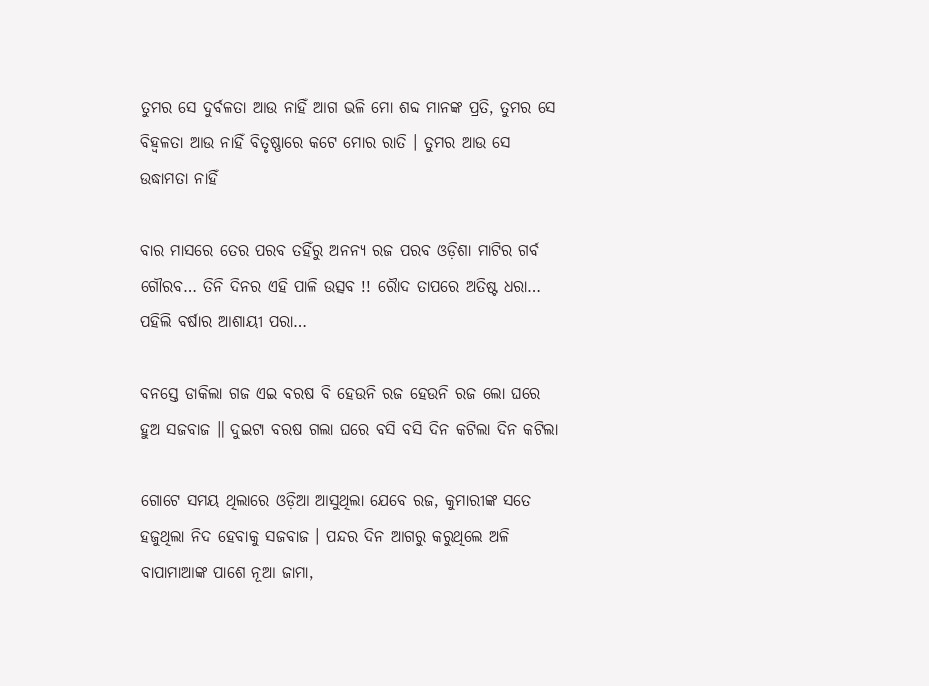ତୁମର ସେ ଦୁର୍ବଳତା ଆଉ ନାହିଁ ଆଗ ଭଳି ମୋ ଶବ୍ଦ ମାନଙ୍କ ପ୍ରତି, ତୁମର ସେ ବିହ୍ୱଳତା ଆଉ ନାହିଁ ବିତୃଷ୍ଣାରେ କଟେ ମୋର ରାତି । ତୁମର ଆଉ ସେ ଉଦ୍ଧାମତା ନାହିଁ

ବାର ମାସରେ ତେର ପରବ ତହିଁରୁ ଅନନ୍ୟ ରଜ ପରବ ଓଡ଼ିଶା ମାଟିର ଗର୍ବ ଗୌରବ… ତିନି ଦିନର ଏହି ପାଳି ଉତ୍ସବ !! ରୋୖଦ ତାପରେ ଅତିଷ୍ଟ ଧରା… ପହିଲି ବର୍ଷାର ଆଶାୟୀ ପରା…

ବନସ୍ତେ ଡାକିଲା ଗଜ ଏଇ ବରଷ ବି ହେଉନି ରଜ ହେଉନି ରଜ ଲୋ ଘରେ ହୁଅ ସଜବାଜ ॥ ଦୁଇଟା ବରଷ ଗଲା ଘରେ ବସି ବସି ଦିନ କଟିଲା ଦିନ କଟିଲା

ଗୋଟେ ସମୟ ଥିଲାରେ ଓଡ଼ିଆ ଆସୁଥିଲା ଯେବେ ରଜ, କୁମାରୀଙ୍କ ସତେ ହଜୁଥିଲା ନିଦ ହେବାକୁ ସଜବାଜ । ପନ୍ଦର ଦିନ ଆଗରୁ କରୁଥିଲେ ଅଳି ବାପାମାଆଙ୍କ ପାଶେ ନୂଆ ଜାମା,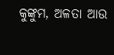କୁଙ୍କୁମ, ଅଳତା ଆଉ